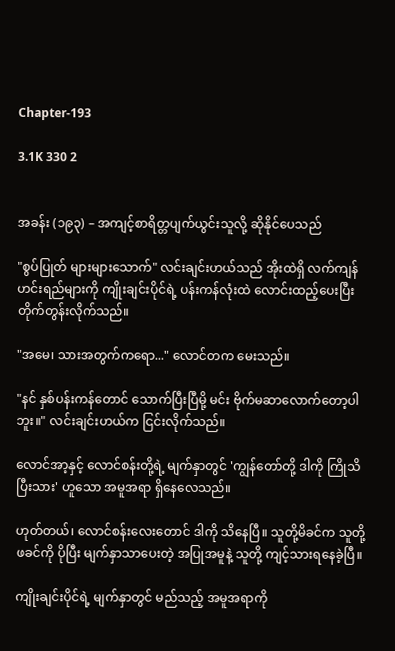Chapter-193

3.1K 330 2


အခန်း (၁၉၃) – အကျင့်စာရိတ္တပျက်ယွင်းသူလို့ ဆိုနိုင်ပေသည်

"စွပ်ပြုတ် များများသောက်" လင်းချင်းဟယ်သည် အိုးထဲရှိ လက်ကျန်ဟင်းရည်များကို ကျိုးချင်းပိုင်ရဲ့ ပန်းကန်လုံးထဲ လောင်းထည့်ပေးပြီး တိုက်တွန်းလိုက်သည်။

"အမေ၊ သားအတွက်ကရော..." လောင်တက မေးသည်။

"နင် နှစ်ပန်းကန်တောင် သောက်ပြီးပြီမို့ မင်း ဗိုက်မဆာလောက်တော့ပါဘူး။" လင်းချင်းဟယ်က ငြင်းလိုက်သည်။

လောင်အာ့နှင့် လောင်စန်းတို့ရဲ့ မျက်နှာတွင် 'ကျွန်တော်တို့ ဒါကို ကြိုသိပြီးသား' ဟူသော အမူအရာ ရှိနေလေသည်။

ဟုတ်တယ်၊ လောင်စန်းလေးတောင် ဒါကို သိနေပြီ။ သူတို့မိခင်က သူတို့ဖခင်ကို ပိုပြီး မျက်နှာသာပေးတဲ့ အပြုအမူနဲ့ သူတို့ ကျင့်သားရနေခဲ့ပြီ။

ကျိုးချင်းပိုင်ရဲ့ မျက်နှာတွင် မည်သည့် အမူအရာကို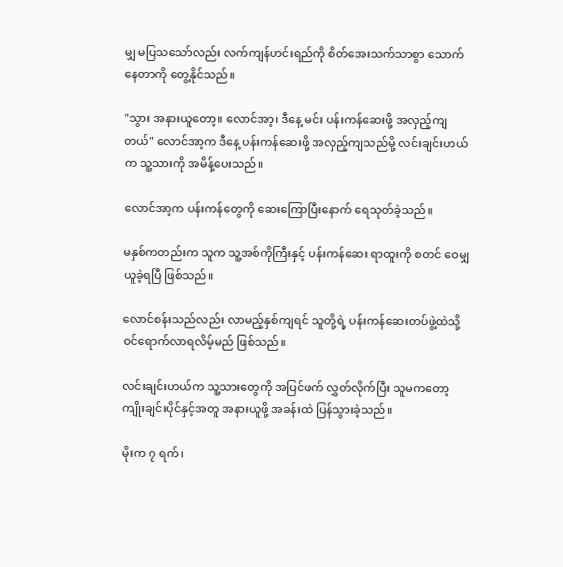မျှ မပြသသော်လည်း လက်ကျန်ဟင်းရည်ကို စိတ်အေးသက်သာစွာ သောက်နေတာကို တွေ့နိုင်သည်။

"သွား အနားယူတော့။ လောင်အာ့၊ ဒီနေ့ မင်း ပန်းကန်ဆေးဖို့ အလှည့်ကျတယ်" လောင်အာ့က ဒီနေ့ ပန်းကန်ဆေးဖို့ အလှည့်ကျသည်မို့ လင်းချင်းဟယ်က သူ့သားကို အမိန့်ပေးသည်။

လောင်အာ့က ပန်းကန်တွေကို ဆေးကြောပြီးနောက် ရေသုတ်ခဲ့သည်။

မနှစ်ကတည်းက သူက သူ့အစ်ကိုကြီးနှင့် ပန်းကန်ဆေး ရာထူးကို စတင် ဝေမျှ ယူခဲ့ရပြီ ဖြစ်သည်။

လောင်စန်းသည်လည်း လာမည့်နှစ်ကျရင် သူတို့ရဲ့ ပန်းကန်ဆေးတပ်ဖွဲ့ထဲသို့ ဝင်ရောက်လာရလိမ့်မည် ဖြစ်သည်။

လင်းချင်းဟယ်က သူ့သားတွေကို အပြင်ဖက် လွှတ်လိုက်ပြီး သူမကတော့ ကျိုးချင်းပိုင်နှင့်အတူ အနားယူဖို့ အခန်းထဲ ပြန်သွားခဲ့သည်။

မိုးက ၇ ရက်၊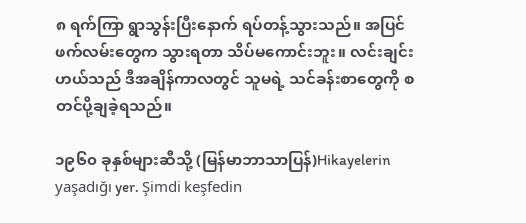၈ ရက်ကြာ ရွာသွန်းပြီးနောက် ရပ်တန့်သွားသည်။ အပြင်ဖက်လမ်းတွေက သွားရတာ သိပ်မကောင်းဘူး။ လင်းချင်းဟယ်သည် ဒီအချိန်ကာလတွင် သူမရဲ့ သင်ခန်းစာတွေကို စတင်ပို့ချခဲ့ရသည်။

၁၉၆၀ ခုနှစ်များဆီသို့ (မြန်မာဘာသာပြန်)Hikayelerin yaşadığı yer. Şimdi keşfedin